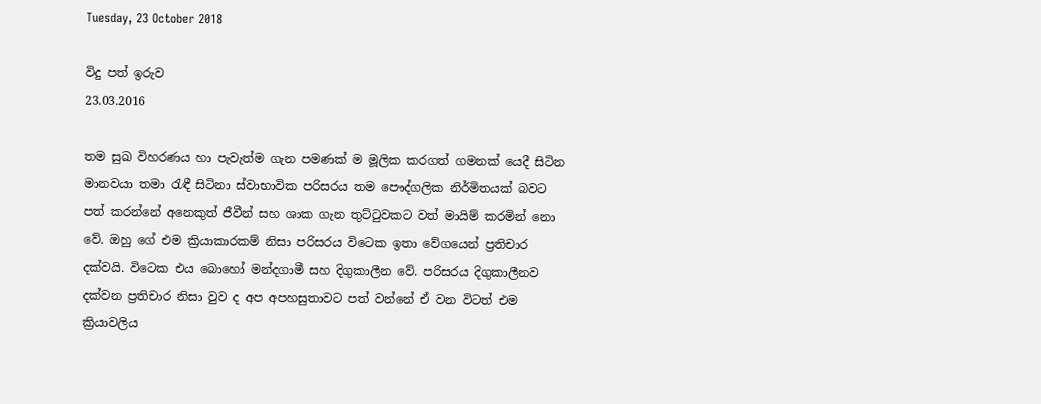Tuesday, 23 October 2018

විදු පත් ඉරුව
23.03.2016

තම සුඛ විහරණය හා පැවැත්ම ගැන පමණක්‌ ම මූලික කරගත් ගමනක්‌ යෙදී සිටින මානවයා තමා රැඳී සිටිනා ස්‌වාභාවික පරිසරය තම පෞද්ගලික නිර්මිතයක්‌ බවට පත් කරන්නේ අනෙකුත් ජීවීන් සහ ශාක ගැන තුට්‌ටුවකට වත් මායිම් කරමින් නො වේ. ඔහු ගේ එම ක්‍රියාකාරකම් නිසා පරිසරය විටෙක ඉතා වේගයෙන් ප්‍රතිචාර දක්‌වයි. විටෙක එය බොහෝ මන්දගාමී සහ දිගුකාලීන වේ. පරිසරය දිගුකාලීනව දක්‌වන ප්‍රතිචාර නිසා වුව ද අප අපහසුතාවට පත් වන්නේ ඒ වන විටත් එම ක්‍රියාවලිය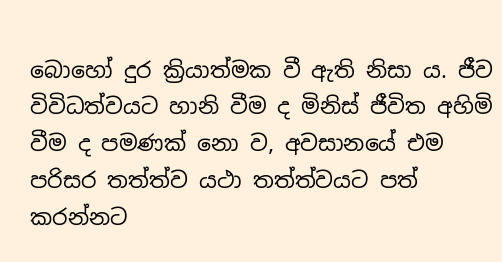බොහෝ දුර ක්‍රියාත්මක වී ඇති නිසා ය. ජීව විවිධත්වයට හානි වීම ද මිනිස්‌ ජීවිත අහිමි වීම ද පමණක්‌ නො ව, අවසානයේ එම පරිසර තත්ත්ව යථා තත්ත්වයට පත් කරන්නට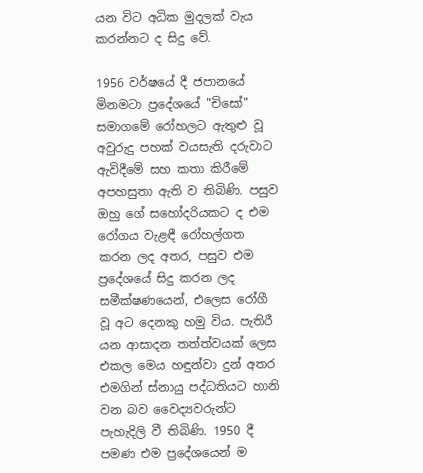යන විට අධික මුදලක්‌ වැය කරන්නට ද සිදු වේ.

1956 වර්ෂයේ දී ජපානයේ මිනමටා ප්‍රදේශයේ "චිසෝ" සමාගමේ රෝහලට ඇතුළු වූ අවුරුදු පහක්‌ වයසැති දරුවාට ඇවිදීමේ සහ කතා කිරීමේ අපහසුතා ඇති ව තිබිණි. පසුව ඔහු ගේ සහෝදරියකට ද එම රෝගය වැළඳී රෝහල්ගත කරන ලද අතර, පසුව එම ප්‍රදේශයේ සිදු කරන ලද සමීක්‌ෂණයෙන්, එලෙස රෝගී වූ අට දෙනකු හමු විය. පැතිරී යන ආසාදන තත්ත්වයක්‌ ලෙස එකල මෙය හඳුන්වා දුන් අතර එමගින් ස්‌නායු පද්ධතියට හානි වන බව වෛද්‍යවරුන්ට පැහැදිලි වී තිබිණි. 1950 දී පමණ එම ප්‍රදේශයෙන් ම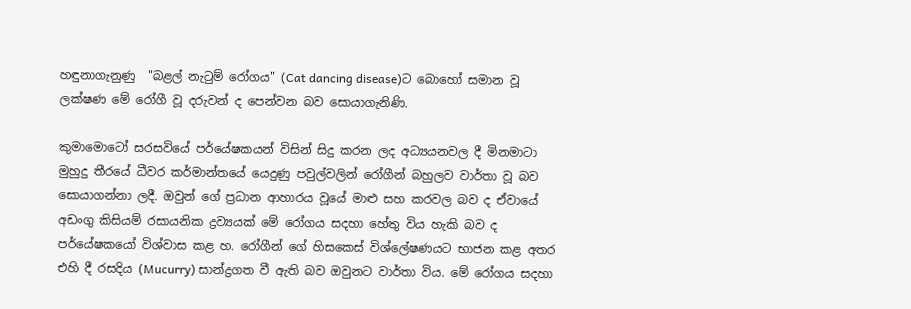හඳුනාගැනුණු  "බළල් නැටුම් රෝගය" (Cat dancing disease)ට බොහෝ සමාන වූ ලක්‌ෂණ මේ රෝගී වූ දරුවන් ද පෙන්වන බව සොයාගැනිණි.

කුමාමොටෝ සරසවියේ පර්යේෂකයන් විසින් සිදු කරන ලද අධ්‍යයනවල දී මිනමාටා මුහුදු තීරයේ ධීවර කර්මාන්තයේ යෙදුණු පවුල්වලින් රෝගීන් බහුලව වාර්තා වූ බව සොයාගන්නා ලදී. ඔවුන් ගේ ප්‍රධාන ආහාරය වූයේ මාළු සහ කරවල බව ද ඒවායේ අඩංගු කිසියම් රසායනික ද්‍රව්‍යයක්‌ මේ රෝගය සදහා හේතු විය හැකි බව ද පර්යේෂකයෝ විශ්වාස කළ හ. රෝගීන් ගේ හිසකෙස්‌ විශ්ලේෂණයට භාජන කළ අතර එහි දී රසදිය (Mucurry) සාන්ද්‍රගත වී ඇති බව ඔවුනට වාර්තා විය. මේ රෝගය සදහා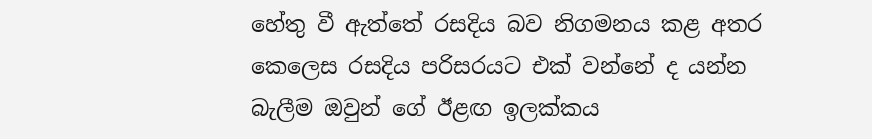හේතු වී ඇත්තේ රසදිය බව නිගමනය කළ අතර කෙලෙස රසදිය පරිසරයට එක්‌ වන්නේ ද යන්න බැලීම ඔවුන් ගේ ඊළඟ ඉලක්‌කය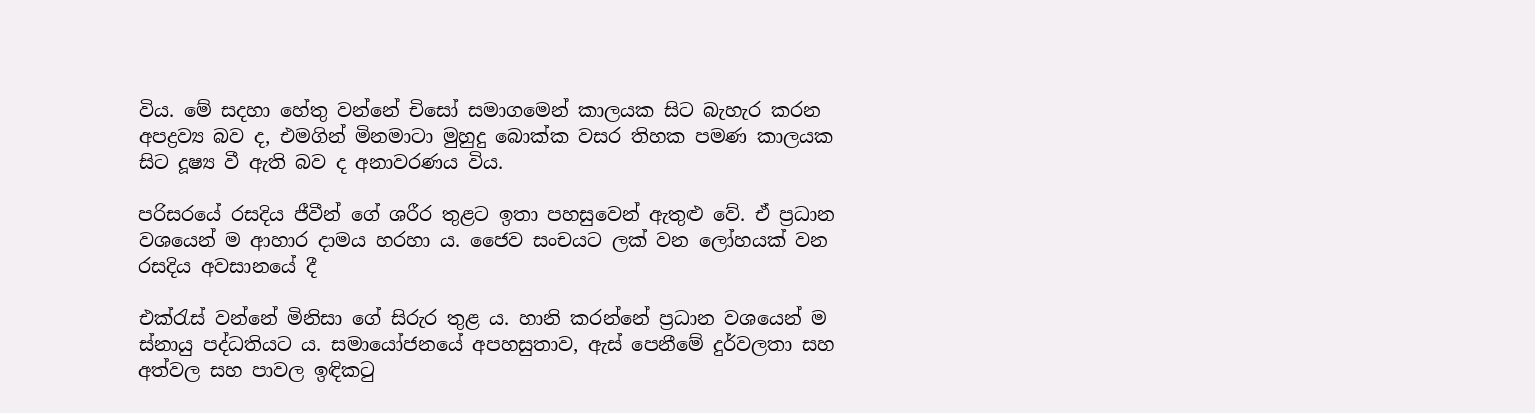විය. මේ සදහා හේතු වන්නේ චිසෝ සමාගමෙන් කාලයක සිට බැහැර කරන අපද්‍රව්‍ය බව ද, එමගින් මිනමාටා මුහුදු බොක්‌ක වසර තිහක පමණ කාලයක සිට දූෂ්‍ය වී ඇති බව ද අනාවරණය විය.

පරිසරයේ රසදිය ජීවීන් ගේ ශරීර තුළට ඉතා පහසුවෙන් ඇතුළු වේ. ඒ ප්‍රධාන වශයෙන් ම ආහාර දාමය හරහා ය. ජෛව සංචයට ලක්‌ වන ලෝහයක්‌ වන රසදිය අවසානයේ දී

එක්‌රැස්‌ වන්නේ මිනිසා ගේ සිරුර තුළ ය. හානි කරන්නේ ප්‍රධාන වශයෙන් ම ස්‌නායු පද්ධතියට ය. සමායෝජනයේ අපහසුතාව, ඇස්‌ පෙනීමේ දුර්වලතා සහ අත්වල සහ පාවල ඉඳිකටු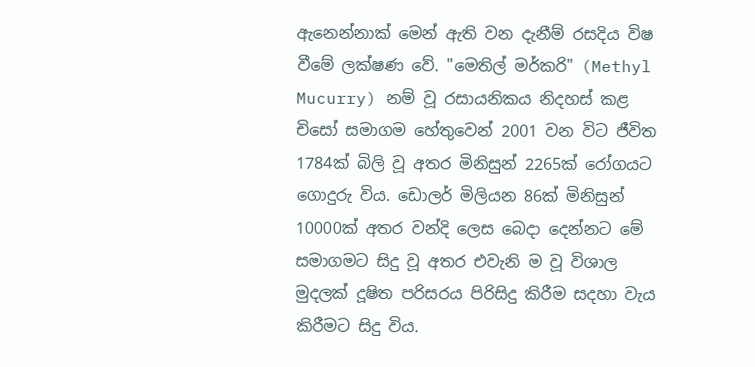ඇනෙන්නාක්‌ මෙන් ඇති වන දැනීම් රසදිය විෂ වීමේ ලක්‌ෂණ වේ. "මෙතිල් මර්කරි" (Methyl Mucurry) නම් වූ රසායනිකය නිදහස්‌ කළ චිසෝ සමාගම හේතුවෙන් 2001 වන විට ජීවිත 1784ක්‌ බිලි වූ අතර මිනිසුන් 2265ක්‌ රෝගයට ගොදුරු විය. ඩොලර් මිලියන 86ක්‌ මිනිසුන් 10000ක්‌ අතර වන්දි ලෙස බෙදා දෙන්නට මේ සමාගමට සිදු වූ අතර එවැනි ම වූ විශාල මුදලක්‌ දූෂිත පරිසරය පිරිසිදු කිරීම සදහා වැය කිරීමට සිදු විය.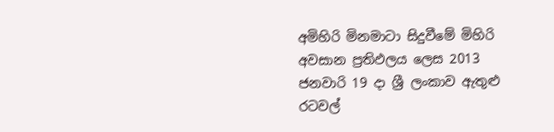අමිහිරි මිනමාටා සිදුවීමේ මිහිරි අවසාන ප්‍රතිඵලය ලෙස 2013 ජනවාරි 19 දා ශ්‍රී ලංකාව ඇතුළු රටවල්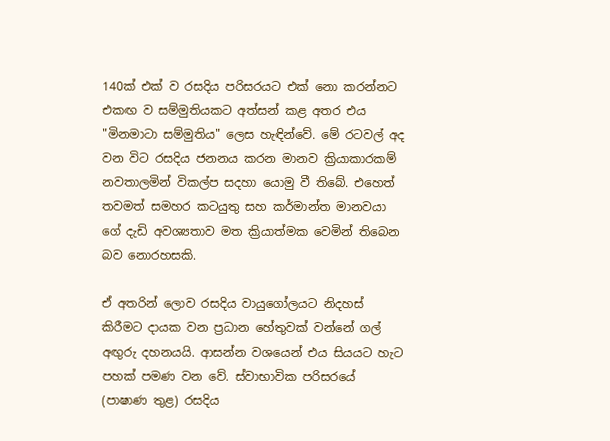140ක්‌ එක්‌ ව රසදිය පරිසරයට එක්‌ නො කරන්නට එකඟ ව සම්මුතියකට අත්සන් කළ අතර එය "මිනමාටා සම්මුතිය" ලෙස හැඳින්වේ. මේ රටවල් අද වන විට රසදිය ජනනය කරන මානව ක්‍රියාකාරකම් නවතාලමින් විකල්ප සදහා යොමු වී තිබේ. එහෙත් තවමත් සමහර කටයුතු සහ කර්මාන්ත මානවයා ගේ දැඩි අවශ්‍යතාව මත ක්‍රියාත්මක වෙමින් තිබෙන බව නොරහසකි.

ඒ අතරින් ලොව රසදිය වායුගෝලයට නිදහස්‌ කිරීමට දායක වන ප්‍රධාන හේතුවක්‌ වන්නේ ගල් අඟුරු දහනයයි. ආසන්න වශයෙන් එය සියයට හැට පහක්‌ පමණ වන වේ. ස්‌වාභාවික පරිසරයේ (පාෂාණ තුළ) රසදිය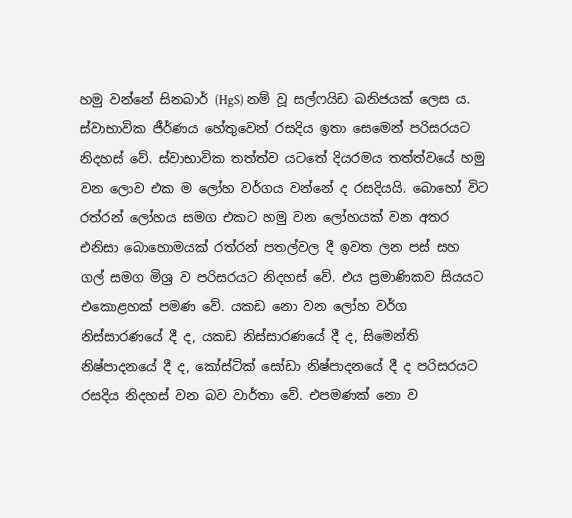හමු වන්නේ සිනබාර් (HgS) නම් වූ සල්ෆයිඩ ඛනිජයක්‌ ලෙස ය. ස්‌වාභාවික ජීර්ණය හේතුවෙන් රසදිය ඉතා සෙමෙන් පරිසරයට නිදහස්‌ වේ. ස්‌වාභාවික තත්ත්ව යටතේ දියරමය තත්ත්වයේ හමු වන ලොව එක ම ලෝහ වර්ගය වන්නේ ද රසදියයි. බොහෝ විට රත්රන් ලෝහය සමග එකට හමු වන ලෝහයක්‌ වන අතර එනිසා බොහොමයක්‌ රත්රන් පතල්වල දී ඉවත ලන පස්‌ සහ ගල් සමග මිශ්‍ර ව පරිසරයට නිදහස්‌ වේ. එය ප්‍රමාණිකව සියයට එකොළහක්‌ පමණ වේ. යකඩ නො වන ලෝහ වර්ග නිස්‌සාරණයේ දී ද, යකඩ නිස්‌සාරණයේ දී ද, සිමෙන්ති නිෂ්පාදනයේ දී ද, කෝස්‌ටික්‌ සෝඩා නිෂ්පාදනයේ දී ද පරිසරයට රසදිය නිදහස්‌ වන බව වාර්තා වේ. එපමණක්‌ නො ව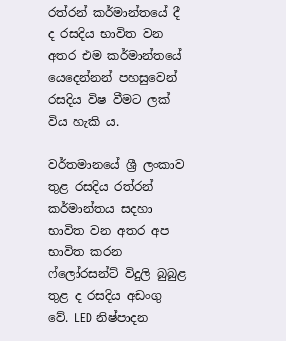රත්රන් කර්මාන්තයේ දී ද රසදිය භාවිත වන අතර එම කර්මාන්තයේ යෙදෙන්නන් පහසුවෙන් රසදිය විෂ වීමට ලක්‌ විය හැකි ය.

වර්තමානයේ ශ්‍රී ලංකාව තුළ රසදිය රත්රන් කර්මාන්තය සදහා භාවිත වන අතර අප භාවිත කරන ෆ්ලෝරසන්ට්‌ විදුලි බුබුළ තුළ ද රසදිය අඩංගු වේ. LED නිෂ්පාදන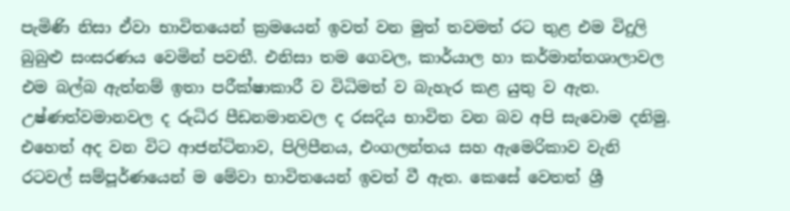පැමිණි නිසා ඒවා භාවිතයෙන් ක්‍රමයෙන් ඉවත් වන මුත් තවමත් රට තුළ එම විදුලි බුබුළු සංසරණය වෙමින් පවතී. එනිසා තම ගෙවල, කාර්යාල හා කර්මාන්තශාලාවල එම බල්බ ඇත්නම් ඉතා පරීක්‌ෂාකාරී ව විධිමත් ව බැහැර කළ යුතු ව ඇත. උෂ්ණත්වමානවල ද රුධිර පීඩනමානවල ද රසදිය භාවිත වන බව අපි සැවොම දනිමු. එහෙත් අද වන විට ආජන්ටිනාව, පිලිපීනය, එංගලන්තය සහ ඇමෙරිකාව වැනි රටවල් සම්පූර්ණයෙන් ම මේවා භාවිතයෙන් ඉවත් වී ඇත. කෙසේ වෙතත් ශ්‍රී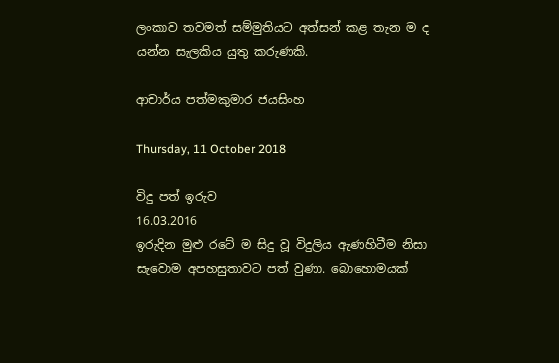ලංකාව තවමත් සම්මුතියට අත්සන් කළ තැන ම ද යන්න සැලකිය යුතු කරුණකි.

ආචාර්ය පත්මකුමාර ජයසිංහ

Thursday, 11 October 2018

විදු පත් ඉරුව
16.03.2016
ඉරුදින මුළු රටේ ම සිදු වූ විදුලිය ඇණහිටීම නිසා සැවොම අපහසුතාවට පත් වුණා. බොහොමයක්‌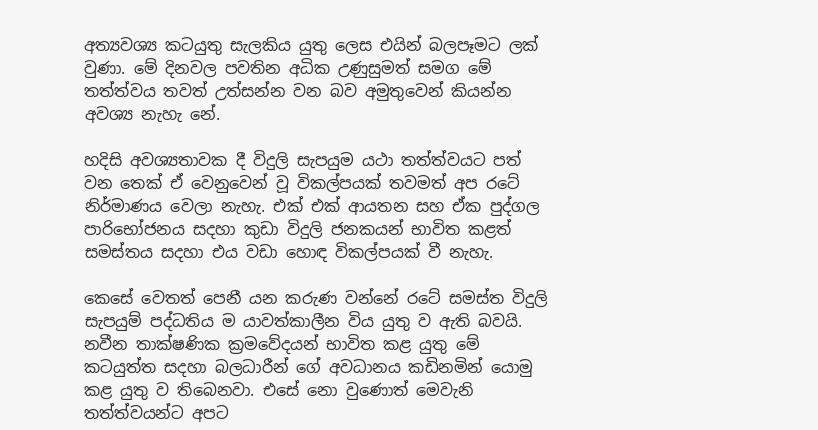අත්‍යවශ්‍ය කටයුතු සැලකිය යුතු ලෙස එයින් බලපෑමට ලක්‌ වුණා. මේ දිනවල පවතින අධික උණුසුමත් සමග මේ තත්ත්වය තවත් උත්සන්න වන බව අමුතුවෙන් කියන්න අවශ්‍ය නැහැ නේ.

හදිසි අවශ්‍යතාවක දී විදුලි සැපයුම යථා තත්ත්වයට පත් වන තෙක්‌ ඒ වෙනුවෙන් වූ විකල්පයක්‌ තවමත් අප රටේ නිර්මාණය වෙලා නැහැ. එක්‌ එක්‌ ආයතන සහ ඒක පුද්ගල පාරිභෝජනය සදහා කුඩා විදුලි ජනකයන් භාවිත කළත් සමස්‌තය සදහා එය වඩා හොඳ විකල්පයක්‌ වී නැහැ.

කෙසේ වෙතත් පෙනී යන කරුණ වන්නේ රටේ සමස්‌ත විදුලි සැපයුම් පද්ධතිය ම යාවත්කාලීන විය යුතු ව ඇති බවයි. නවීන තාක්‌ෂණික ක්‍රමවේදයන් භාවිත කළ යුතු මේ කටයුත්ත සදහා බලධාරීන් ගේ අවධානය කඩිනමින් යොමු කළ යුතු ව තිබෙනවා. එසේ නො වුණොත් මෙවැනි තත්ත්වයන්ට අපට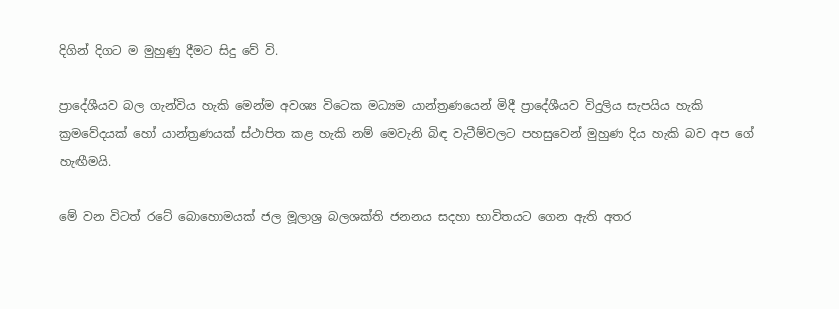දිගින් දිගට ම මුහුණු දීමට සිදු වේ වි.

ප්‍රාදේශීයව බල ගැන්විය හැකි මෙන්ම අවශ්‍ය විටෙක මධ්‍යම යාන්ත්‍රණයෙන් මිදී ප්‍රාදේශීයව විදුලිය සැපයිය හැකි ක්‍රමවේදයක්‌ හෝ යාන්ත්‍රණයක්‌ ස්‌ථාපිත කළ හැකි නම් මෙවැනි බිඳ වැටීම්වලට පහසුවෙන් මුහුණ දිය හැකි බව අප ගේ හැඟීමයි.

මේ වන විටත් රටේ බොහොමයක්‌ ජල මූලාශ්‍ර බලශක්‌ති ජනනය සදහා භාවිතයට ගෙන ඇති අතර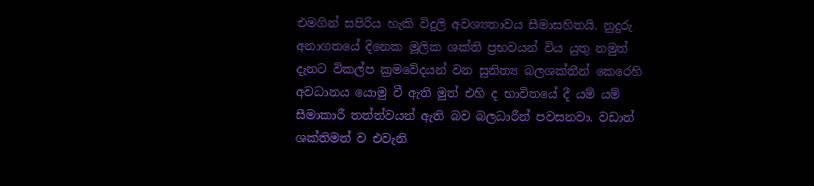එමගින් සපිරිය හැකි විදුලි අවශ්‍යතාවය සීමාසහිතයි. නුදුරු අනාගතයේ දිනෙක මූලික ශක්‌ති ප්‍රභවයන් විය යුතු නමුත් දැනට විකල්ප ක්‍රමවේදයන් වන සුනිත්‍ය බලශක්‌තීන් කෙරෙහි අවධානය යොමු වී ඇති මුත් එහි ද භාවිතයේ දී යම් යම් සීමාකාරී තත්ත්වයන් ඇති බව බලධාරීන් පවසනවා. වඩාත් ශක්‌තිමත් ව එවැනි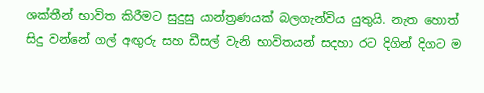ශක්‌තීන් භාවිත කිරීමට සුදුසු යාන්ත්‍රණයක්‌ බලගැන්විය යුතුයි. නැත හොත් සිදු වන්නේ ගල් අඟුරු සහ ඩීසල් වැනි භාවිතයන් සදහා රට දිගින් දිගට ම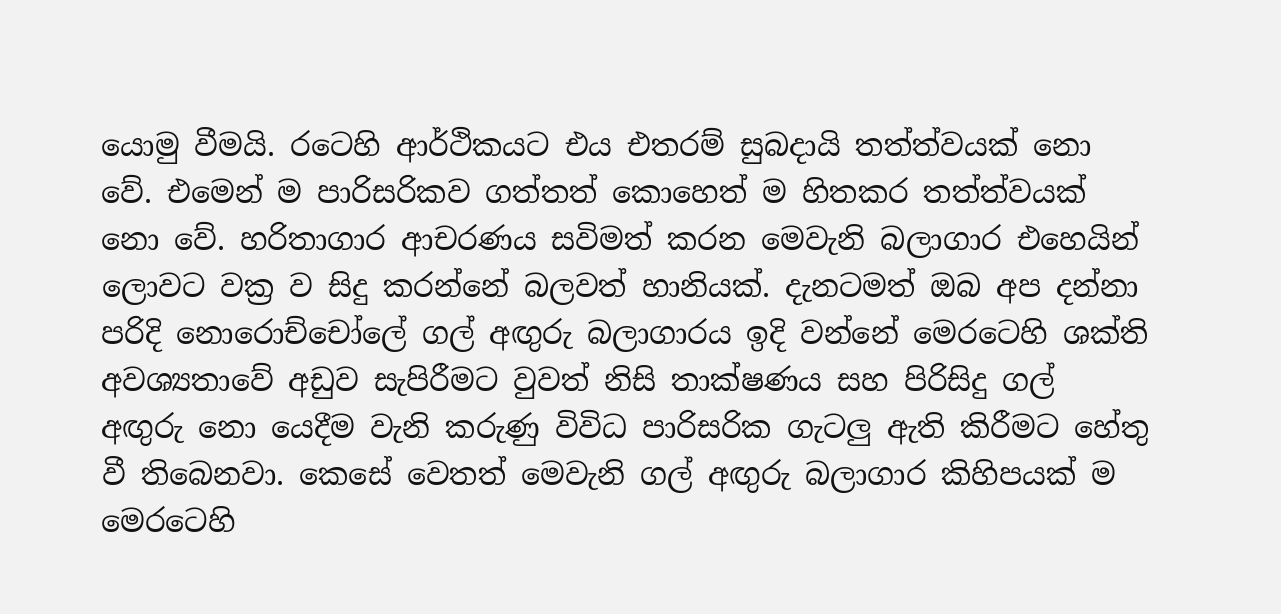යොමු වීමයි. රටෙහි ආර්ථිකයට එය එතරම් සුබදායි තත්ත්වයක්‌ නො වේ. එමෙන් ම පාරිසරිකව ගත්තත් කොහෙත් ම හිතකර තත්ත්වයක්‌ නො වේ. හරිතාගාර ආචරණය සවිමත් කරන මෙවැනි බලාගාර එහෙයින් ලොවට වක්‍ර ව සිදු කරන්නේ බලවත් හානියක්‌. දැනටමත් ඔබ අප දන්නා පරිදි නොරොච්චෝලේ ගල් අඟුරු බලාගාරය ඉදි වන්නේ මෙරටෙහි ශක්‌ති අවශ්‍යතාවේ අඩුව සැපිරීමට වුවත් නිසි තාක්‌ෂණය සහ පිරිසිදු ගල් අඟුරු නො යෙදීම වැනි කරුණු විවිධ පාරිසරික ගැටලු ඇති කිරීමට හේතු වී තිබෙනවා. කෙසේ වෙතත් මෙවැනි ගල් අඟුරු බලාගාර කිහිපයක්‌ ම මෙරටෙහි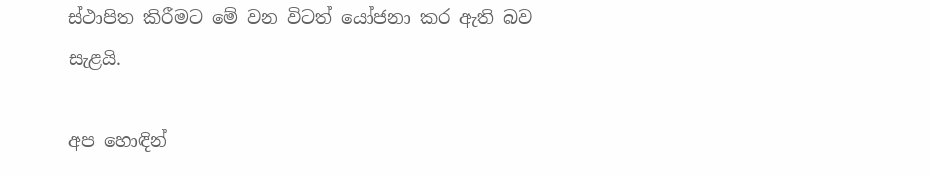ස්‌ථාපිත කිරීමට මේ වන විටත් යෝජනා කර ඇති බව සැළයි.

අප හොඳින්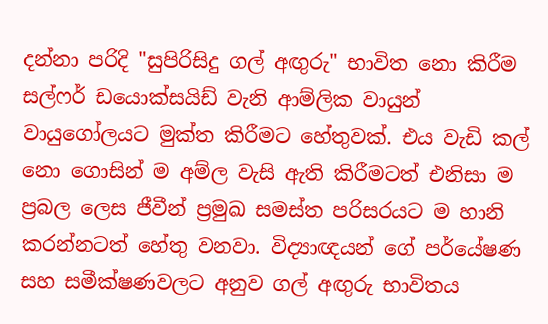දන්නා පරිදි "සුපිරිසිදු ගල් අඟුරු" භාවිත නො කිරීම සල්ෆර් ඩයොක්‌සයිඩ් වැනි ආම්ලික වායුන් වායුගෝලයට මුක්‌ත කිරීමට හේතුවක්‌. එය වැඩි කල් නො ගොසින් ම අම්ල වැසි ඇති කිරීමටත් එනිසා ම ප්‍රබල ලෙස ජීවීන් ප්‍රමුඛ සමස්‌ත පරිසරයට ම හානි කරන්නටත් හේතු වනවා. විද්‍යාඥයන් ගේ පර්යේෂණ සහ සමීක්‌ෂණවලට අනුව ගල් අඟුරු භාවිතය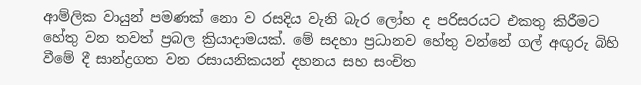ආම්ලික වායුන් පමණක්‌ නො ව රසදිය වැනි බැර ලෝහ ද පරිසරයට එකතු කිරීමට හේතු වන තවත් ප්‍රබල ක්‍රියාදාමයක්‌. මේ සදහා ප්‍රධානව හේතු වන්නේ ගල් අඟුරු බිහි වීමේ දී සාන්ද්‍රගත වන රසායනිකයන් දහනය සහ සංචිත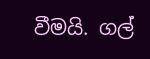වීමයි. ගල්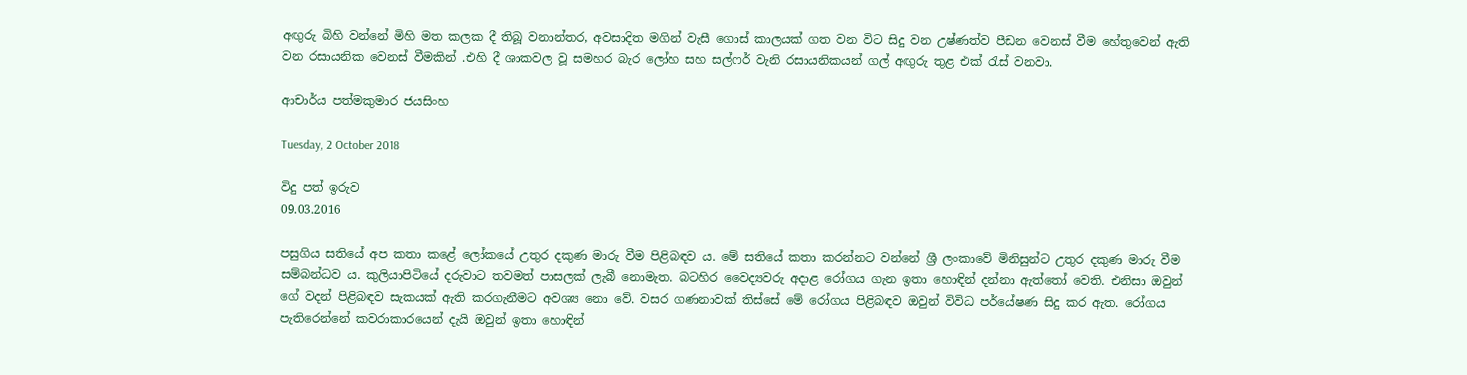අඟුරු බිහි වන්නේ මිහි මත කලක දී තිබූ වනාන්තර, අවසාදිත මගින් වැසී ගොස්‌ කාලයක්‌ ගත වන විට සිදු වන උෂ්ණත්ව පීඩන වෙනස්‌ වීම හේතුවෙන් ඇති වන රසායනික වෙනස්‌ වීමකින් .එහි දී ශාකවල වූ සමහර බැර ලෝහ සහ සල්ෆර් වැනි රසායනිකයන් ගල් අඟුරු තුළ එක්‌ රැස්‌ වනවා.

ආචාර්ය පත්මකුමාර ජයසිංහ

Tuesday, 2 October 2018

විදු පත් ඉරුව
09.03.2016

පසුගිය සතියේ අප කතා කළේ ලෝකයේ උතුර දකුණ මාරු වීම පිළිබඳව ය. මේ සතියේ කතා කරන්නට වන්නේ ශ්‍රී ලංකාවේ මිනිසුන්ට උතුර දකුණ මාරු වීම සම්බන්ධව ය. කුලියාපිටියේ දරුවාට තවමත් පාසලක්‌ ලැබී නොමැත. බටහිර වෛද්‍යවරු අදාළ රෝගය ගැන ඉතා හොඳින් දන්නා ඇත්තෝ වෙති. එනිසා ඔවුන් ගේ වදන් පිළිබඳව සැකයක්‌ ඇති කරගැනීමට අවශ්‍ය නො වේ. වසර ගණනාවක්‌ තිස්‌සේ මේ රෝගය පිළිබඳව ඔවුන් විවිධ පර්යේෂණ සිදු කර ඇත. රෝගය පැතිරෙන්නේ කවරාකාරයෙන් දැයි ඔවුන් ඉතා හොඳින්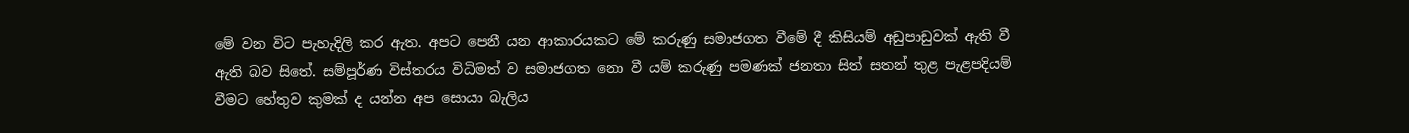මේ වන විට පැහැදිලි කර ඇත. අපට පෙනී යන ආකාරයකට මේ කරුණු සමාජගත වීමේ දී කිසියම් අඩුපාඩුවක්‌ ඇති වී ඇති බව සිතේ. සම්පූර්ණ විස්‌තරය විධිමත් ව සමාජගත නො වී යම් කරුණු පමණක්‌ ජනතා සිත් සතන් තුළ පැළපදියම් වීමට හේතුව කුමක්‌ ද යන්න අප සොයා බැලිය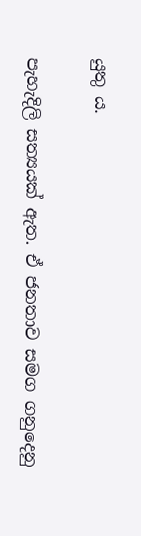යුතු ය.

පැහැදිලි සත්‍යයක්‌ ඇත. ඒ ජනතාව සමග ගනුදෙනු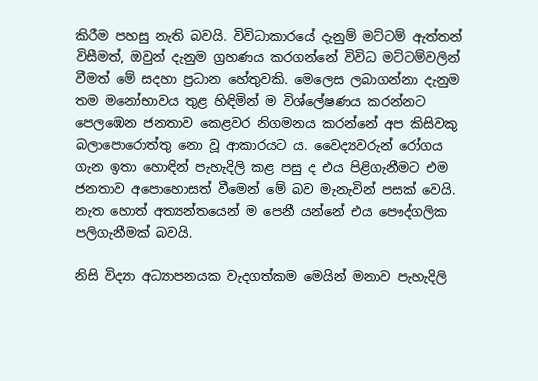කිරීම පහසු නැති බවයි. විවිධාකාරයේ දැනුම් මට්‌ටම් ඇත්තන් විසීමත්, ඔවුන් දැනුම ග්‍රහණය කරගන්නේ විවිධ මට්‌ටම්වලින් වීමත් මේ සදහා ප්‍රධාන හේතුවකි. මෙලෙස ලබාගන්නා දැනුම තම මනෝභාවය තුළ හිඳිමින් ම විශ්ලේෂණය කරන්නට පෙලඹෙන ජනතාව කෙළවර නිගමනය කරන්නේ අප කිසිවකු බලාපොරොත්තු නො වූ ආකාරයට ය. වෛද්‍යවරුන් රෝගය ගැන ඉතා හොඳින් පැහැදිලි කළ පසු ද එය පිළිගැනීමට එම ජනතාව අපොහොසත් වීමෙන් මේ බව මැනැවින් පසක්‌ වෙයි. නැත හොත් අත්‍යන්තයෙන් ම පෙනී යන්නේ එය පෞද්ගලික පලිගැනීමක්‌ බවයි.

නිසි විද්‍යා අධ්‍යාපනයක වැදගත්කම මෙයින් මනාව පැහැදිලි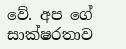වේ. අප ගේ සාක්‌ෂරතාව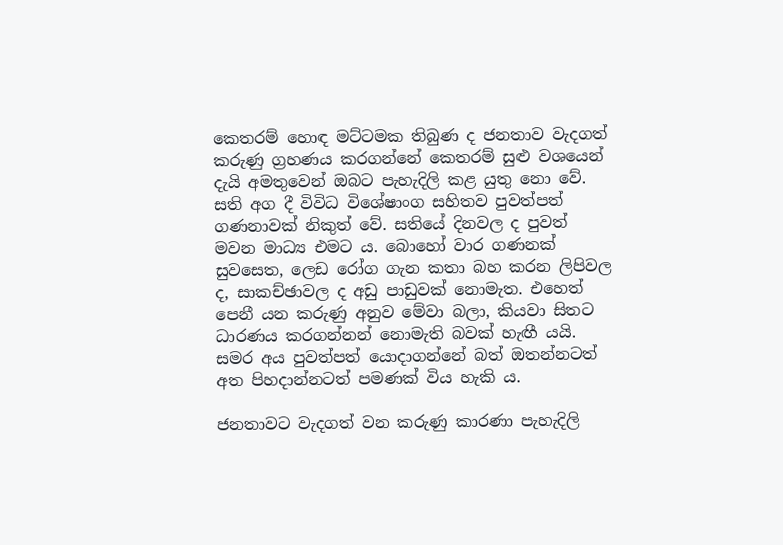කෙතරම් හොඳ මට්‌ටමක තිබුණ ද ජනතාව වැදගත් කරුණු ග්‍රහණය කරගන්නේ කෙතරම් සුළු වශයෙන් දැයි අමතුවෙන් ඔබට පැහැදිලි කළ යුතු නො වේ. සති අග දී විවිධ විශේෂාංග සහිතව පුවත්පත් ගණනාවක්‌ නිකුත් වේ. සතියේ දිනවල ද පුවත් මවන මාධ්‍ය එමට ය. බොහෝ වාර ගණනක්‌ සුවසෙත, ලෙඩ රෝග ගැන කතා බහ කරන ලිපිවල ද, සාකච්ඡාවල ද අඩු පාඩුවක්‌ නොමැත. එහෙත් පෙනී යන කරුණු අනුව මේවා බලා, කියවා සිතට ධාරණය කරගන්නන් නොමැති බවක්‌ හැඟී යයි. සමර අය පුවත්පත් යොදාගන්නේ බත් ඔතන්නටත් අත පිහදාන්නටත් පමණක්‌ විය හැකි ය.

ජනතාවට වැදගත් වන කරුණු කාරණා පැහැදිලි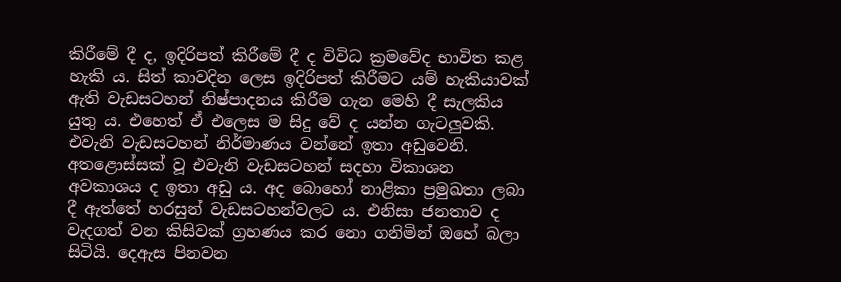කිරීමේ දී ද, ඉදිරිපත් කිරීමේ දී ද විවිධ ක්‍රමවේද භාවිත කළ හැකි ය. සිත් කාවදින ලෙස ඉදිරිපත් කිරීමට යම් හැකියාවක්‌ ඇති වැඩසටහන් නිෂ්පාදනය කිරීම ගැන මෙහි දී සැලකිය යුතු ය. එහෙත් ඒ එලෙස ම සිදු වේ ද යන්න ගැටලුවකි. එවැනි වැඩසටහන් නිර්මාණය වන්නේ ඉතා අඩුවෙනි. අතළොස්‌සක්‌ වූ එවැනි වැඩසටහන් සදහා විකාශන අවකාශය ද ඉතා අඩු ය. අද බොහෝ නාළිකා ප්‍රමුඛතා ලබා දී ඇත්තේ හරසුන් වැඩසටහන්වලට ය. එනිසා ජනතාව ද වැදගත් වන කිසිවක්‌ ග්‍රහණය කර නො ගනිමින් ඔහේ බලා සිටියි. දෙඇස පිනවන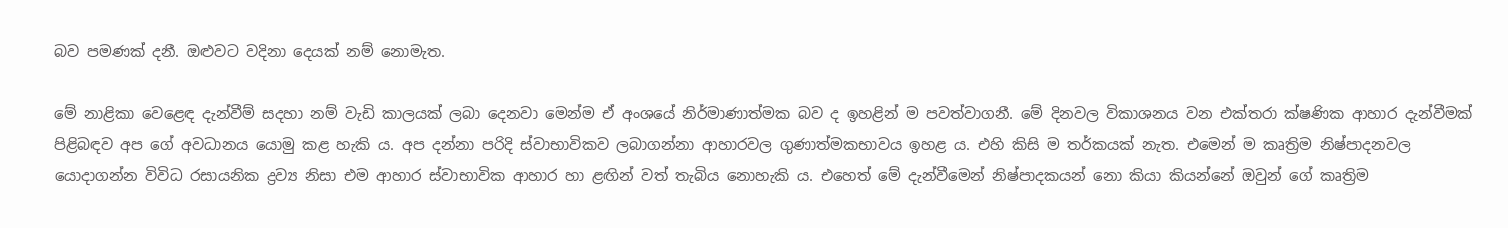බව පමණක්‌ දනී. ඔළුවට වදිනා දෙයක්‌ නම් නොමැත.

මේ නාළිකා වෙළෙඳ දැන්වීම් සදහා නම් වැඩි කාලයක්‌ ලබා දෙනවා මෙන්ම ඒ අංශයේ නිර්මාණාත්මක බව ද ඉහළින් ම පවත්වාගනී. මේ දිනවල විකාශනය වන එක්‌තරා ක්‌ෂණික ආහාර දැන්වීමක්‌ පිළිබඳව අප ගේ අවධානය යොමු කළ හැකි ය. අප දන්නා පරිදි ස්‌වාභාවිකව ලබාගන්නා ආහාරවල ගුණාත්මකභාවය ඉහළ ය. එහි කිසි ම තර්කයක්‌ නැත. එමෙන් ම කෘත්‍රිම නිෂ්පාදනවල යොදාගන්න විවිධ රසායනික ද්‍රව්‍ය නිසා එම ආහාර ස්‌වාභාවික ආහාර හා ළඟින් වත් තැබිය නොහැකි ය. එහෙත් මේ දැන්වීමෙන් නිෂ්පාදකයන් නො කියා කියන්නේ ඔවුන් ගේ කෘත්‍රිම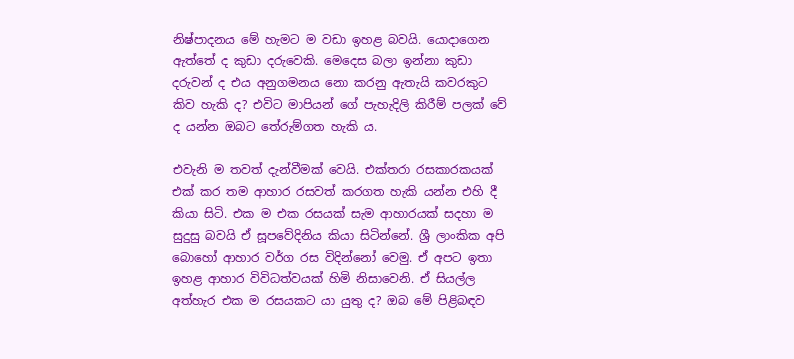නිෂ්පාදනය මේ හැමට ම වඩා ඉහළ බවයි. යොදාගෙන ඇත්තේ ද කුඩා දරුවෙකි. මෙදෙස බලා ඉන්නා කුඩා දරුවන් ද එය අනුගමනය නො කරනු ඇතැයි කවරකුට කිව හැකි ද? එවිට මාපියන් ගේ පැහැදිලි කිරීම් පලක්‌ වේ ද යන්න ඔබට තේරුම්ගත හැකි ය.

එවැනි ම තවත් දැන්වීමක්‌ වෙයි. එක්‌තරා රසකාරකයක්‌ එක්‌ කර තම ආහාර රසවත් කරගත හැකි යන්න එහි දී කියා සිටි. එක ම එක රසයක්‌ සැම ආහාරයක්‌ සදහා ම සුදුසු බවයි ඒ සූපවේදිනිය කියා සිටින්නේ. ශ්‍රී ලාංකික අපි බොහෝ ආහාර වර්ග රස විදින්නෝ වෙමු. ඒ අපට ඉතා ඉහළ ආහාර විවිධත්වයක්‌ හිමි නිසාවෙනි. ඒ සියල්ල අත්හැර එක ම රසයකට යා යුතු ද? ඔබ මේ පිළිබඳව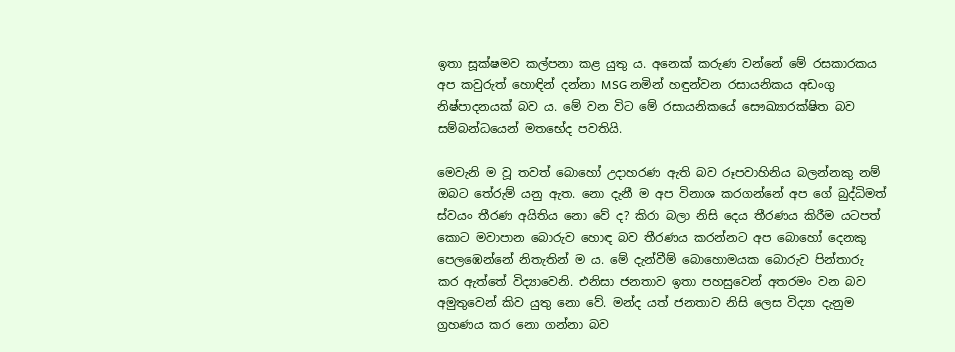ඉතා සූක්‌ෂමව කල්පනා කළ යුතු ය. අනෙක්‌ කරුණ වන්නේ මේ රසකාරකය අප කවුරුත් හොඳින් දන්නා MSG නමින් හඳුන්වන රසායනිකය අඩංගු නිෂ්පාදනයක්‌ බව ය. මේ වන විට මේ රසායනිකයේ සෞඛ්‍යාරක්‌ෂිත බව සම්බන්ධයෙන් මතභේද පවතියි.

මෙවැනි ම වූ තවත් බොහෝ උදාහරණ ඇති බව රූපවාහිනිය බලන්නකු නම් ඔබට තේරුම් යනු ඇත. නො දැනී ම අප විනාශ කරගන්නේ අප ගේ බුද්ධිමත් ස්‌වයං තීරණ අයිතිය නො වේ ද? කිරා බලා නිසි දෙය තීරණය කිරීම යටපත් කොට මවාපාන බොරුව හොඳ බව තීරණය කරන්නට අප බොහෝ දෙනකු පෙලඹෙන්නේ නිතැතින් ම ය. මේ දැන්වීම් බොහොමයක බොරුව පින්තාරු කර ඇත්තේ විද්‍යාවෙනි. එනිසා ජනතාව ඉතා පහසුවෙන් අතරමං වන බව අමුතුවෙන් කිව යුතු නො වේ. මන්ද යත් ජනතාව නිසි ලෙස විද්‍යා දැනුම ග්‍රහණය කර නො ගන්නා බව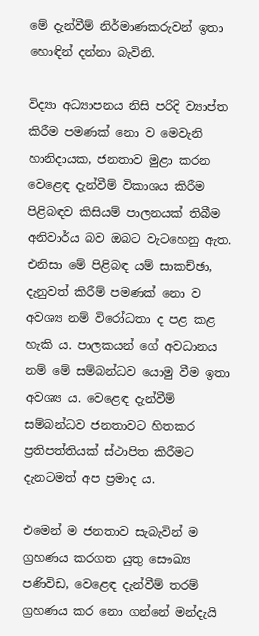මේ දැන්වීම් නිර්මාණකරුවන් ඉතා හොඳින් දන්නා බැවිනි.

විද්‍යා අධ්‍යාපනය නිසි පරිදි ව්‍යාප්ත කිරීම පමණක්‌ නො ව මෙවැනි හානිදායක, ජනතාව මුළා කරන වෙළෙඳ දැන්වීම් විකාශය කිරීම පිළිබඳව කිසියම් පාලනයක්‌ තිබීම අනිවාර්ය බව ඔබට වැටහෙනු ඇත. එනිසා මේ පිළිබඳ යම් සාකච්ඡා, දැනුවත් කිරීම් පමණක්‌ නො ව අවශ්‍ය නම් විරෝධතා ද පළ කළ හැකි ය. පාලකයන් ගේ අවධානය නම් මේ සම්බන්ධව යොමු වීම ඉතා අවශ්‍ය ය. වෙළෙඳ දැන්වීම් සම්බන්ධව ජනතාවට හිතකර ප්‍රතිපත්තියක්‌ ස්‌ථාපිත කිරීමට දැනටමත් අප ප්‍රමාද ය.

එමෙන් ම ජනතාව සැබැවින් ම ග්‍රහණය කරගත යුතු සෞඛ්‍ය පණිවිඩ, වෙළෙඳ දැන්වීම් තරම් ග්‍රහණය කර නො ගන්නේ මන්දැයි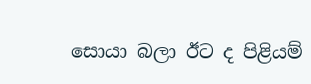සොයා බලා ඊට ද පිළියම්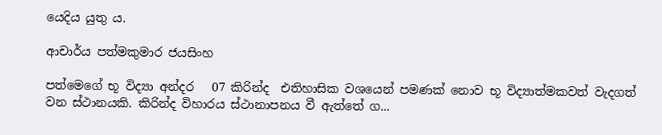යෙදිය යුතු ය.

ආචාර්ය පත්මකුමාර ජයසිංහ

පත්මෙගේ භූ විද්‍යා අන්දර   07 කිරින්ද  එතිහාසික වශයෙන් පමණක් නොව භූ විද්‍යාත්මකවත් වැදගත් වන ස්ථානයකි. කිරින්ද විහාරය ස්ථානාපනය වී ඇත්තේ ග...